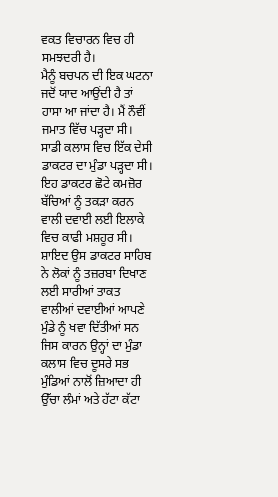ਵਕਤ ਵਿਚਾਰਨ ਵਿਚ ਹੀ ਸਮਝਦਰੀ ਹੈ।
ਮੈਨੂੰ ਬਚਪਨ ਦੀ ਇਕ ਘਟਨਾ ਜਦੋਂ ਯਾਦ ਆਉਂਦੀ ਹੈ ਤਾਂ ਹਾਸਾ ਆ ਜਾਂਦਾ ਹੈ। ਮੈਂ ਨੌਵੀਂ ਜਮਾਤ ਵਿੱਚ ਪੜ੍ਹਦਾ ਸੀ। ਸਾਡੀ ਕਲਾਸ ਵਿਚ ਇੱਕ ਦੇਸੀ ਡਾਕਟਰ ਦਾ ਮੁੰਡਾ ਪੜ੍ਹਦਾ ਸੀ। ਇਹ ਡਾਕਟਰ ਛੋਟੇ ਕਮਜ਼ੋਰ ਬੱਚਿਆਂ ਨੂੰ ਤਕੜਾ ਕਰਨ ਵਾਲੀ ਦਵਾਈ ਲਈ ਇਲਾਕੇ ਵਿਚ ਕਾਫੀ ਮਸ਼ਹੂਰ ਸੀ। ਸ਼ਾਇਦ ਉਸ ਡਾਕਟਰ ਸਾਹਿਬ ਨੇ ਲੋਕਾਂ ਨੂੰ ਤਜ਼ਰਬਾ ਦਿਖਾਣ ਲਈ ਸਾਰੀਆਂ ਤਾਕਤ ਵਾਲੀਆਂ ਦਵਾਈਆਂ ਆਪਣੇ ਮੁੰਡੇ ਨੂੰ ਖਵਾ ਦਿੱਤੀਆਂ ਸਨ ਜਿਸ ਕਾਰਨ ਉਨ੍ਹਾਂ ਦਾ ਮੁੰਡਾ ਕਲਾਸ ਵਿਚ ਦੂਸਰੇ ਸਭ ਮੁੰਡਿਆਂ ਨਾਲੋਂ ਜ਼ਿਆਦਾ ਹੀ ਉੱਚਾ ਲੰਮਾਂ ਅਤੇ ਹੱਟਾ ਕੱਟਾ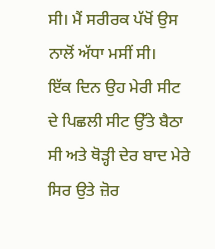ਸੀ। ਮੈਂ ਸਰੀਰਕ ਪੱਖੋਂ ਉਸ ਨਾਲੋਂ ਅੱਧਾ ਮਸੀਂ ਸੀ।
ਇੱਕ ਦਿਨ ਉਹ ਮੇਰੀ ਸੀਟ ਦੇ ਪਿਛਲੀ ਸੀਟ ਉੱਤੇ ਬੈਠਾ ਸੀ ਅਤੇ ਥੋੜ੍ਹੀ ਦੇਰ ਬਾਦ ਮੇਰੇ ਸਿਰ ਉਤੇ ਜ਼ੋਰ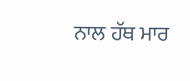ਨਾਲ ਹੱਥ ਮਾਰ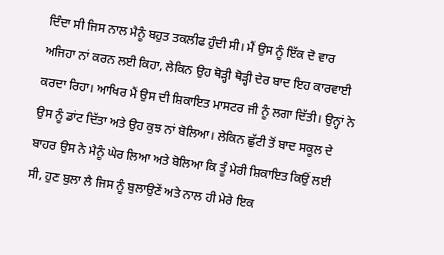ਦਿੰਦਾ ਸੀ ਜਿਸ ਨਾਲ ਮੈਨੂੰ ਬਹੁਤ ਤਕਲੀਫ ਹੁੰਦੀ ਸੀ। ਮੈਂ ਉਸ ਨੂੰ ਇੱਕ ਦੋ ਵਾਰ ਅਜਿਹਾ ਨਾਂ ਕਰਨ ਲਈ ਕਿਹਾ, ਲੇਕਿਨ ਉਹ ਥੋੜ੍ਹੀ ਥੋੜ੍ਹੀ ਦੇਰ ਬਾਦ ਇਹ ਕਾਰਵਾਈ ਕਰਦਾ ਰਿਹਾ। ਆਖਿਰ ਮੈਂ ਉਸ ਦੀ ਸ਼ਿਕਾਇਤ ਮਾਸਟਰ ਜੀ ਨੂੰ ਲਗਾ ਦਿੱਤੀ। ਉਨ੍ਹਾਂ ਨੇ ਉਸ ਨੂੰ ਡਾਂਟ ਦਿੱਤਾ ਅਤੇ ਉਹ ਕੁਝ ਨਾਂ ਬੋਲਿਆ। ਲੇਕਿਨ ਛੁੱਟੀ ਤੋਂ ਬਾਦ ਸਕੂਲ ਦੇ ਬਾਹਰ ਉਸ ਨੇ ਮੈਨੂੰ ਘੇਰ ਲਿਆ ਅਤੇ ਬੋਲਿਆ ਕਿ ਤੂੰ ਮੇਰੀ ਸ਼ਿਕਾਇਤ ਕਿਉਂ ਲਈ ਸੀ, ਹੁਣ ਬੁਲਾ ਲੈ ਜਿਸ ਨੂੰ ਬੁਲਾਉਣੇਂ ਅਤੇ ਨਾਲ ਹੀ ਮੇਰੇ ਇਕ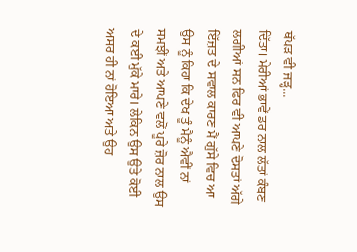ਥੱਪੜ ਵੀ ਜੜ੍ਹ...
ਦਿੱਤਾ। ਮੇਰੀਆਂ ਭਾਵੇਂ ਡਰ ਨਾਲ ਲੱਤਾਂ ਕੰਬਣ ਲਗੀਆਂ ਸਨ ਫਿਰ ਵੀ ਆਪਣੇ ਦੋਸਤਾਂ ਅੱਗੇ ਇੱਜ਼ਤ ਦੇ ਸਵਾਲ ਕਾਰਣ ਮੈਂ ਗੁੱਸੇ ਵਿਚ ਆ ਉਸ ਨੂੰ ਕਿਹਾ ਕਿ ਦੇਖ ਤੂੰ ਮੈਨੂੰ ਐਵੀਂ ਨਾਂ ਸਮਝੀਂ ਅਤੇ ਆਪਣੇ ਵਲੋਂ ਪੂਰੇ ਜ਼ੋਰ ਨਾਲ ਉਸ ਦੇ ਕਈ ਮੁੱਕੇ ਮਾਰੇ। ਲੇਕਿਨ ਉਸ ਉਤੇ ਕੋਈ ਅਸਰ ਹੀ ਨਾਂ ਹੋਇਆ ਅਤੇ ਉਹ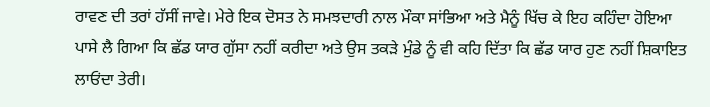ਰਾਵਣ ਦੀ ਤਰਾਂ ਹੱਸੀਂ ਜਾਵੇ। ਮੇਰੇ ਇਕ ਦੋਸਤ ਨੇ ਸਮਝਦਾਰੀ ਨਾਲ ਮੌਕਾ ਸਾਂਭਿਆ ਅਤੇ ਮੈਨੂੰ ਖਿੱਚ ਕੇ ਇਹ ਕਹਿੰਦਾ ਹੋਇਆ ਪਾਸੇ ਲੈ ਗਿਆ ਕਿ ਛੱਡ ਯਾਰ ਗੁੱਸਾ ਨਹੀਂ ਕਰੀਦਾ ਅਤੇ ਉਸ ਤਕੜੇ ਮੁੰਡੇ ਨੂੰ ਵੀ ਕਹਿ ਦਿੱਤਾ ਕਿ ਛੱਡ ਯਾਰ ਹੁਣ ਨਹੀਂ ਸ਼ਿਕਾਇਤ ਲਾਓਂਦਾ ਤੇਰੀ।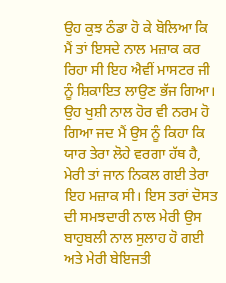ਉਹ ਕੁਝ ਠੰਡਾ ਹੋ ਕੇ ਬੋਲਿਆ ਕਿ ਮੈਂ ਤਾਂ ਇਸਦੇ ਨਾਲ ਮਜ਼ਾਕ ਕਰ ਰਿਹਾ ਸੀ ਇਹ ਐਵੀਂ ਮਾਸਟਰ ਜੀ ਨੂੰ ਸ਼ਿਕਾਇਤ ਲਾਉਣ ਭੱਜ ਗਿਆ। ਉਹ ਖੁਸ਼ੀ ਨਾਲ ਹੋਰ ਵੀ ਨਰਮ ਹੋ ਗਿਆ ਜਦ ਮੈਂ ਉਸ ਨੂੰ ਕਿਹਾ ਕਿ ਯਾਰ ਤੇਰਾ ਲੋਹੇ ਵਰਗਾ ਹੱਥ ਹੈ, ਮੇਰੀ ਤਾਂ ਜਾਨ ਨਿਕਲ ਗਈ ਤੇਰਾ ਇਹ ਮਜ਼ਾਕ ਸੀ। ਇਸ ਤਰਾਂ ਦੋਸਤ ਦੀ ਸਮਝਦਾਰੀ ਨਾਲ ਮੇਰੀ ਉਸ ਬਾਹੁਬਲੀ ਨਾਲ ਸੁਲਾਹ ਹੋ ਗਈ ਅਤੇ ਮੇਰੀ ਬੇਇਜਤੀ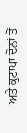ਅਤੇ ਕੁਟਾਪਾ ਦੋਨਾਂ ਤੋਂ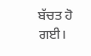ਬੱਚਤ ਹੋ ਗਈ।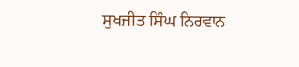ਸੁਖਜੀਤ ਸਿੰਘ ਨਿਰਵਾਨ